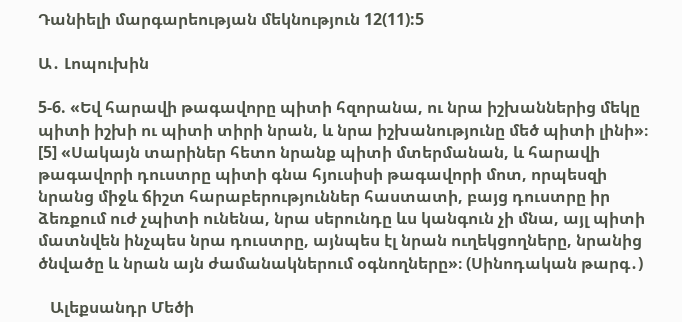Դանիելի մարգարեության մեկնություն 12(11):5

Ա․ Լոպուխին

5-6. «Եվ հարավի թագավորը պիտի հզորանա, ու նրա իշխաններից մեկը պիտի իշխի ու պիտի տիրի նրան, և նրա իշխանությունը մեծ պիտի լինի»։ [5] «Սակայն տարիներ հետո նրանք պիտի մտերմանան, և հարավի թագավորի դուստրը պիտի գնա հյուսիսի թագավորի մոտ, որպեսզի նրանց միջև ճիշտ հարաբերություններ հաստատի, բայց դուստրը իր ձեռքում ուժ չպիտի ունենա, նրա սերունդը ևս կանգուն չի մնա, այլ պիտի մատնվեն ինչպես նրա դուստրը, այնպես էլ նրան ուղեկցողները, նրանից ծնվածը և նրան այն ժամանակներում օգնողները»։ (Սինոդական թարգ․)

   Ալեքսանդր Մեծի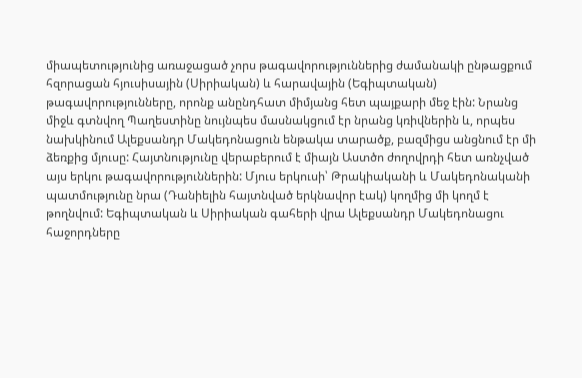միապետությունից առաջացած չորս թագավորություններից ժամանակի ընթացքում հզորացան հյուսիսային (Սիրիական) և հարավային (Եգիպտական) թագավորությունները, որոնք անընդհատ միմյանց հետ պայքարի մեջ էին: Նրանց միջև գտնվող Պաղեստինը նույնպես մասնակցում էր նրանց կռիվներին և, որպես նախկինում Ալեքսանդր Մակեդոնացուն ենթակա տարածք, բազմիցս անցնում էր մի ձեռքից մյուսը: Հայտնությունը վերաբերում է միայն Աստծո ժողովրդի հետ առնչված այս երկու թագավորություններին: Մյուս երկուսի՝ Թրակիականի և Մակեդոնականի պատմությունը նրա (Դանիելին հայտնված երկնավոր էակ) կողմից մի կողմ է թողնվում: Եգիպտական և Սիրիական գահերի վրա Ալեքսանդր Մակեդոնացու հաջորդները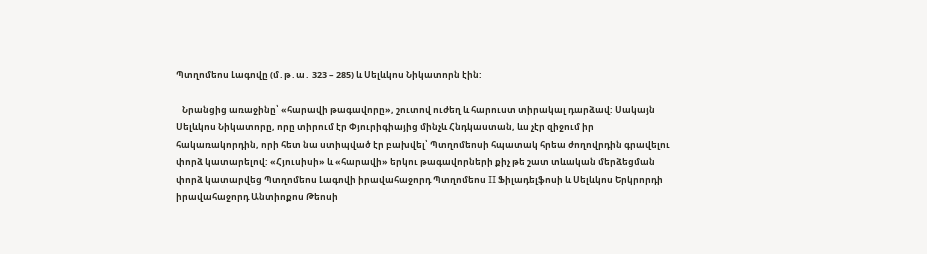Պտղոմեոս Լագովը (մ․թ․ա․ 323 – 285) և Սելևկոս Նիկատորն էին:

   Նրանցից առաջինը՝ «հարավի թագավորը», շուտով ուժեղ և հարուստ տիրակալ դարձավ: Սակայն Սելևկոս Նիկատորը, որը տիրում էր Փյուրիգիայից մինչև Հնդկաստան, ևս չէր զիջում իր հակառակորդին, որի հետ նա ստիպված էր բախվել՝ Պտղոմեոսի հպատակ հրեա ժողովրդին գրավելու փորձ կատարելով: «Հյուսիսի» և «հարավի» երկու թագավորների քիչ թե շատ տևական մերձեցման փորձ կատարվեց Պտղոմեոս Լագովի իրավահաջորդ Պտղոմեոս II Ֆիլադելֆոսի և Սելևկոս Երկրորդի իրավահաջորդ Անտիոքոս Թեոսի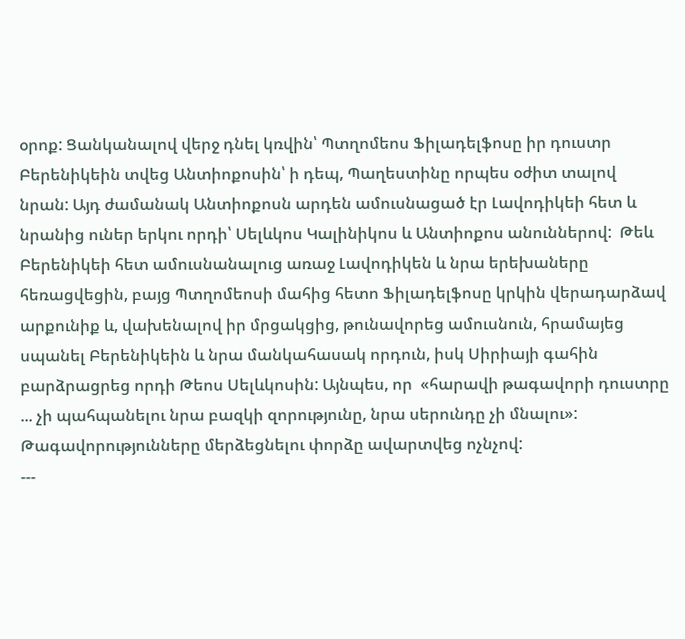օրոք: Ցանկանալով վերջ դնել կռվին՝ Պտղոմեոս Ֆիլադելֆոսը իր դուստր Բերենիկեին տվեց Անտիոքոսին՝ ի դեպ, Պաղեստինը որպես օժիտ տալով նրան: Այդ ժամանակ Անտիոքոսն արդեն ամուսնացած էր Լավոդիկեի հետ և նրանից ուներ երկու որդի՝ Սելևկոս Կալինիկոս և Անտիոքոս անուններով:  Թեև Բերենիկեի հետ ամուսնանալուց առաջ Լավոդիկեն և նրա երեխաները հեռացվեցին, բայց Պտղոմեոսի մահից հետո Ֆիլադելֆոսը կրկին վերադարձավ արքունիք և, վախենալով իր մրցակցից, թունավորեց ամուսնուն, հրամայեց սպանել Բերենիկեին և նրա մանկահասակ որդուն, իսկ Սիրիայի գահին բարձրացրեց որդի Թեոս Սելևկոսին: Այնպես, որ  «հարավի թագավորի դուստրը ... չի պահպանելու նրա բազկի զորությունը, նրա սերունդը չի մնալու»: Թագավորությունները մերձեցնելու փորձը ավարտվեց ոչնչով:
---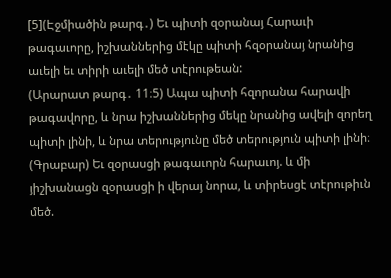[5](Էջմիածին թարգ․) Եւ պիտի զօրանայ Հարաւի թագաւորը, իշխաններից մէկը պիտի հզօրանայ նրանից աւելի եւ տիրի աւելի մեծ տէրութեան:
(Արարատ թարգ․ 11։5) Ապա պիտի հզորանա հարավի թագավորը, և նրա իշխաններից մեկը նրանից ավելի զորեղ պիտի լինի, և նրա տերությունը մեծ տերություն պիտի լինի։
(Գրաբար) Եւ զօրասցի թագաւորն հարաւոյ. և մի յիշխանացն զօրասցի ի վերայ նորա, և տիրեսցէ տէրութիւն մեծ.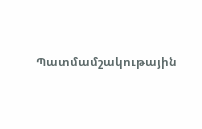Պատմամշակութային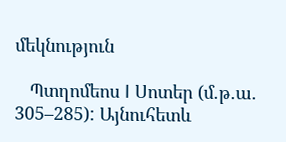մեկնություն

   Պտղոմեոս I Սոտեր (մ.թ.ա. 305–285): Այնուհետև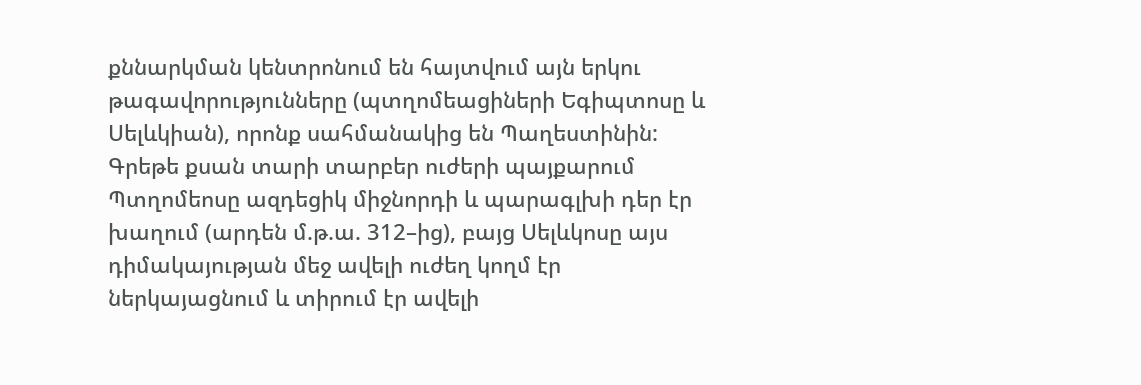քննարկման կենտրոնում են հայտվում այն երկու թագավորությունները (պտղոմեացիների Եգիպտոսը և Սելևկիան), որոնք սահմանակից են Պաղեստինին: Գրեթե քսան տարի տարբեր ուժերի պայքարում Պտղոմեոսը ազդեցիկ միջնորդի և պարագլխի դեր էր խաղում (արդեն մ.թ.ա. 312–ից), բայց Սելևկոսը այս դիմակայության մեջ ավելի ուժեղ կողմ էր ներկայացնում և տիրում էր ավելի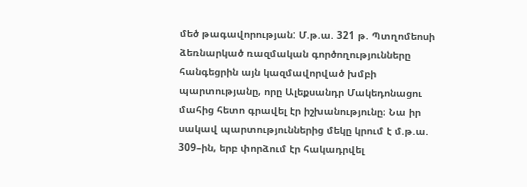մեծ թագավորության: Մ.թ.ա. 321 թ. Պտղոմեոսի ձեռնարկած ռազմական գործողությունները հանգեցրին այն կազմավորված խմբի պարտությանը, որը Ալեքսանդր Մակեդոնացու մահից հետո գրավել էր իշխանությունը։ Նա իր սակավ պարտություններից մեկը կրում է մ.թ.ա. 309–ին, երբ փորձում էր հակադրվել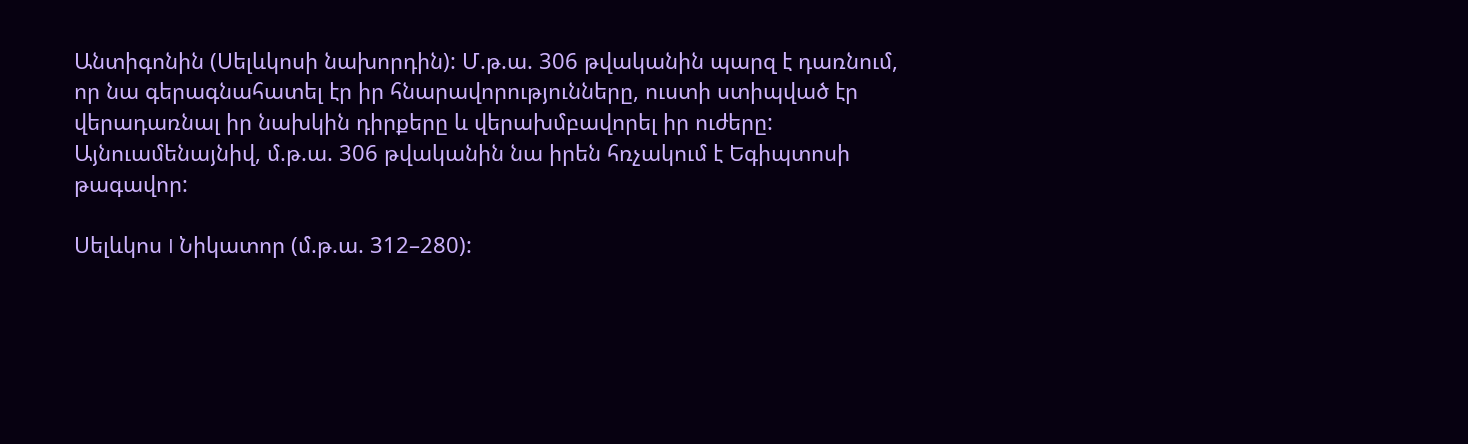Անտիգոնին (Սելևկոսի նախորդին): Մ.թ.ա. 306 թվականին պարզ է դառնում, որ նա գերագնահատել էր իր հնարավորությունները, ուստի ստիպված էր վերադառնալ իր նախկին դիրքերը և վերախմբավորել իր ուժերը: Այնուամենայնիվ, մ.թ.ա. 306 թվականին նա իրեն հռչակում է Եգիպտոսի թագավոր:

Սելևկոս I Նիկատոր (մ.թ.ա. 312–280):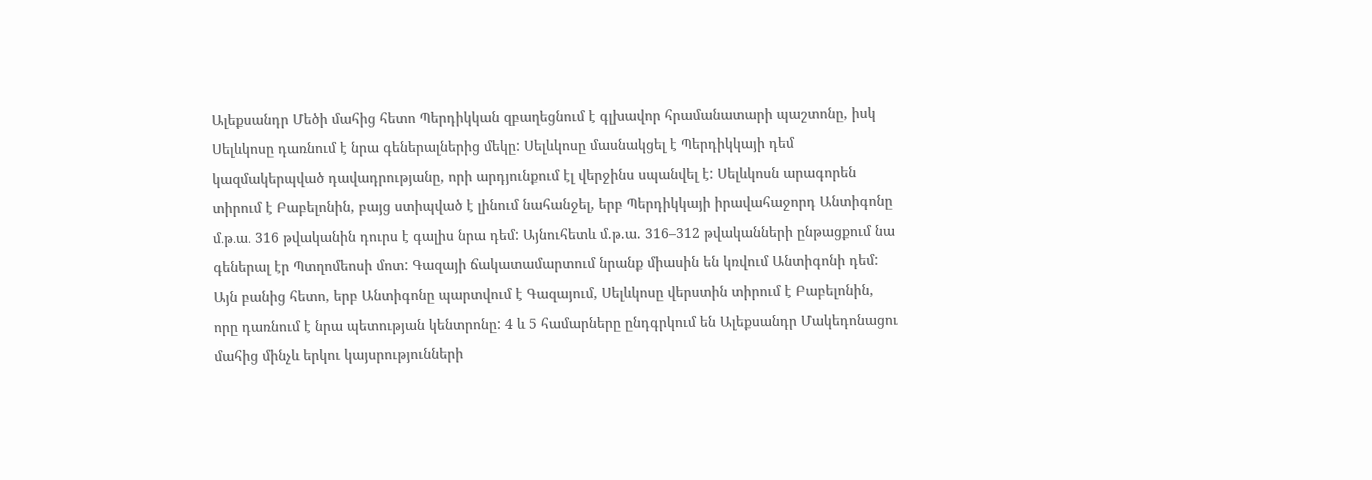Ալեքսանդր Մեծի մահից հետո Պերդիկկան զբաղեցնում է գլխավոր հրամանատարի պաշտոնը, իսկ Սելևկոսը դառնում է նրա գեներալներից մեկը: Սելևկոսը մասնակցել է Պերդիկկայի դեմ կազմակերպված դավադրությանը, որի արդյունքում էլ վերջինս սպանվել է: Սելևկոսն արագորեն տիրում է Բաբելոնին, բայց ստիպված է լինում նահանջել, երբ Պերդիկկայի իրավահաջորդ Անտիգոնը մ․թ․ա․ 316 թվականին դուրս է գալիս նրա դեմ: Այնուհետև մ.թ.ա. 316–312 թվականների ընթացքում նա գեներալ էր Պտղոմեոսի մոտ: Գազայի ճակատամարտում նրանք միասին են կռվում Անտիգոնի դեմ: Այն բանից հետո, երբ Անտիգոնը պարտվում է Գազայում, Սելևկոսը վերստին տիրում է Բաբելոնին, որը դառնում է նրա պետության կենտրոնը: 4 և 5 համարները ընդգրկում են Ալեքսանդր Մակեդոնացու մահից մինչև երկու կայսրությունների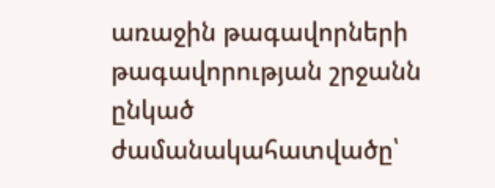առաջին թագավորների թագավորության շրջանն ընկած ժամանակահատվածը՝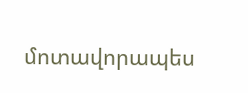մոտավորապես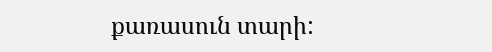քառասուն տարի: